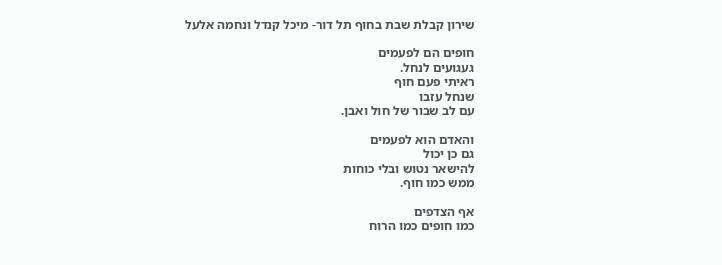שירון קבלת שבת בחוף תל דור- מיכל קנדל ונחמה אלעל

חופים הם לפעמים
געגועים לנחל.
ראיתי פעם חוף
שנחל עזבו
עם לב שבור של חול ואבן.

והאדם הוא לפעמים
גם כן יכול
להישאר נטוש ובלי כוחות
ממש כמו חוף.

אף הצדפים
כמו חופים כמו הרוח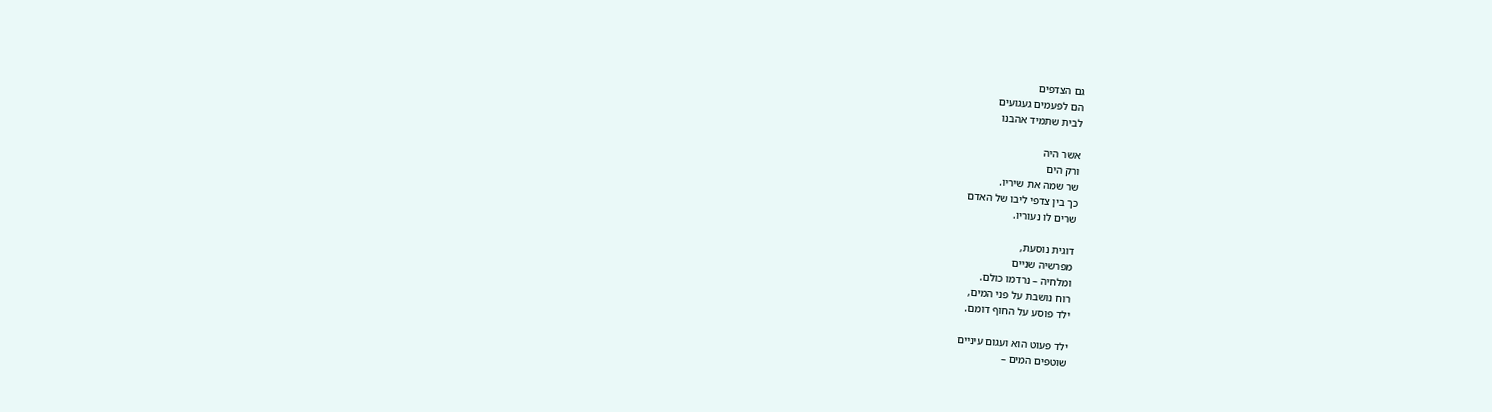גם הצדפים
הם לפעמים געגועים
לבית שתמיד אהבנו

אשר היה
ורק הים
שר שמה את שיריו.
כך בין צדפי ליבו של האדם
שרים לו נעוריו.

דוגית נוסעת,
מפרשיה שניים
ומלחיה – נרדמו כולם.
רוח נושבת על פני המים,
ילד פוסע על החוף דומם.

ילד פעוט הוא ועגום עיניים
שוטפים המים –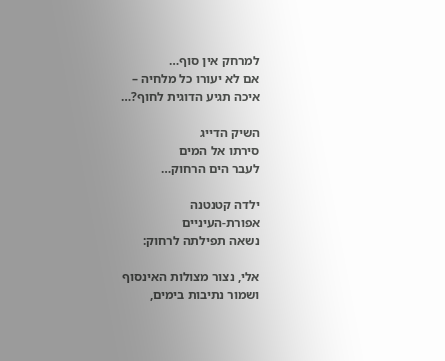למרחק אין סוף…
אם לא יעורו כל מלחיה –
איכה תגיע הדוגית לחוף?…

השיק הדייג
סירתו אל המים
לעבר הים הרחוק…

ילדה קטנטנה
אפורת-העיניים
נשאה תפילתה לרחוק:

אלי, נצור מצולות האינסוף
ושמור נתיבות בימים,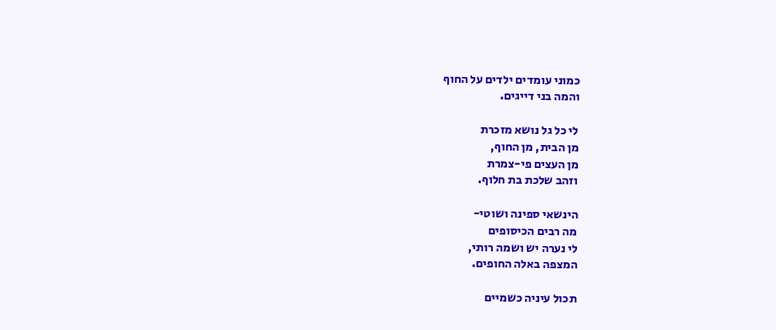כמוני עומדים ילדים על החוף
והמה בני דייגים.

לי כל גל נושא מזכרת
מן הבית, מן החוף,
מן העצים פי-צמרת
וזהב שלכת בת חלוף.

הינשאי ספינה ושוטי-
מה רבים הכיסופים
לי נערה יש ושמה רותי,
המצפה באלה החופים.

תכול עיניה כשמיים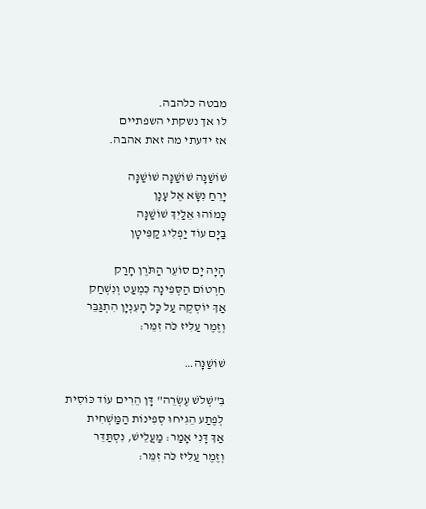מבטה כלהבה.
לו אך נשקתי השפתיים
אז ידעתי מה זאת אהבה.

שׁוֹשַׁנָּה שׁוֹשַׁנָּה שׁוֹשַׁנָּה
יָרֵחַ נִשָּׂא אֶל עָנָן
כָּמוֹהוּ אֵלַיִךְ שׁוֹשַׁנָּה
בַּיָּם עוֹד יַפְלִיג קַפִּיטָן

הָיָה יָם סוֹעֵר הַתֹּרֶן חָרַק
חַרְטוֹם הַסְּפִינָה כִּמְעַט וְנִשְׁחַק
אַךְ יוֹסְקֶה עַל כָּל הָעִנְיָן הִתְגַּבֵּר
וְזֶמֶר עַלִּיז כֹּה זִמֵּר:

שׁוֹשַׁנָּה…

בִּ"שְׁלֹשׁ עֶשְׂרֵה" דָּן הֵרִים עוֹד כּוֹסִית
לְפֶתַע הֵגִיחוּ סְפִינוֹת הַמַּשְׁחִית
אַךְ דָּנִי אָמַר: מַעֲלֵישׁ, נִסְתַּדֵּר
וְזֶמֶר עַלִּיז כֹּה זִמֵּר: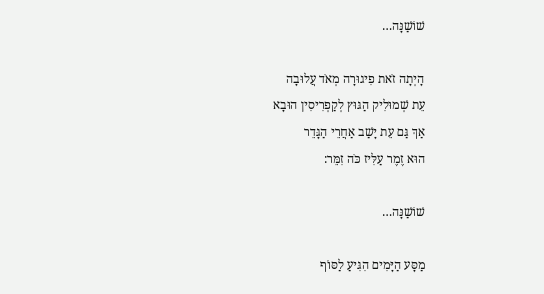שׁוֹשַׁנָּה…

הָיְתָה זֹאת פִיגוּרָה מְאֹד עֲלוּבָה
עֵת שְׁמוּלִיק הַגּוּץ לְקַפְרִיסִין הוּבָא
אַךְ גַּם עֵת יָשַׁב אַחֲרֵי הַגָּדֵר
הוּא זֶמֶר עַלִּיז כֹּה זִמֵּר:

שׁוֹשַׁנָּה…

מַסָּע הַיָּמִים הִגִּיעַ לַסּוֹף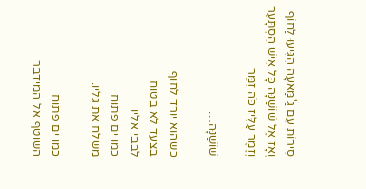סִירוֹת עִם גַ'מַּאעָה הִגִּיעוּ לַחוֹף
וְאָז אֶל שׁוֹשַׁנָּה כָּל אִישׁ הִסְתָּעֵר
וְזֶמֶר עַלִּיז כֹּה זִמֵּר

שׁוֹשַׁנָּה…

כשהוא יורד לחוף
בצעד לא בטוח
לבבי אליו
כמו ים פתוח
משלח את גליו.

כמו ים פתוח
השוטף אל המידבר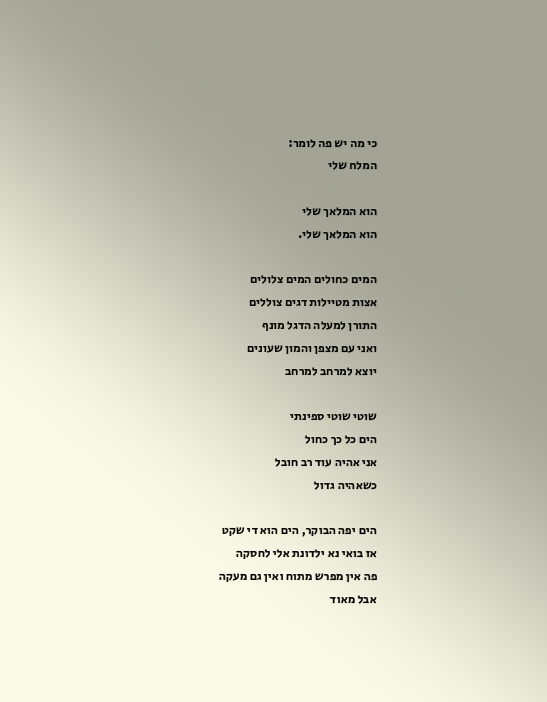כי מה יש פה לומר:
המלח שלי

הוא המלאך שלי
הוא המלאך שלי.

המים כחולים המים צלולים
אצות מטיילות דגים צוללים
התורן למעלה הדגל מונף
ואני עם מצפן והמון שעונים
יוצא למרחב למרחב

שוטי שוטי ספינתי
הים כל כך כחול
אני אהיה עוד רב חובל
כשאהיה גדול

הים יפה הבוקר, הים הוא די שקט
אז בואי נא ילדונת אלי לחסקה
פה אין מפרש מתוח ואין גם מעקה
אבל מאוד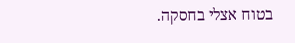בטוח אצלי בחסקה.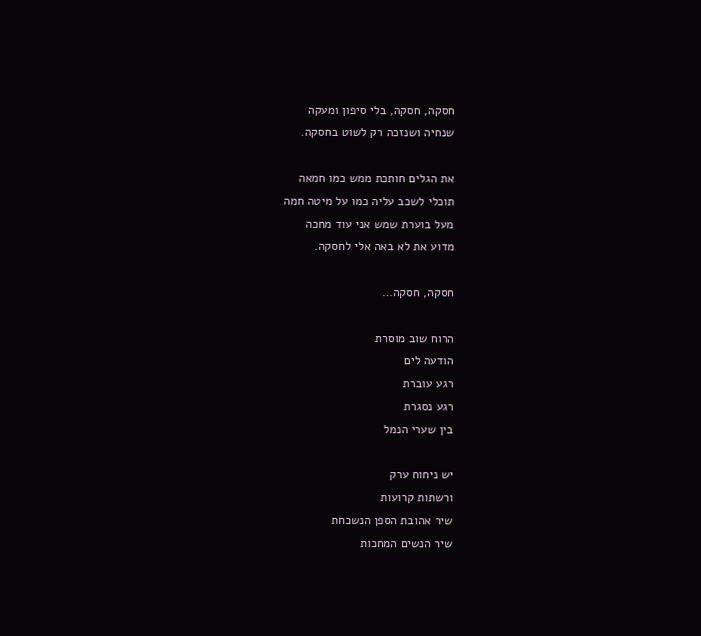חסקה, חסקה, בלי סיפון ומעקה
שנחיה ושנזכה רק לשוט בחסקה.

את הגלים חותכת ממש כמו חמאה
תוכלי לשכב עליה כמו על מיטה חמה
מעל בוערת שמש אני עוד מחכה
מדוע את לא באה אלי לחסקה.

חסקה, חסקה…

הרוח שוב מוסרת
הודעה לים
רגע עוברת
רגע נסגרת
בין שערי הנמל

יש ניחוח ערק
ורשתות קרועות
שיר אהובת הספן הנשכחת
שיר הנשים המחכות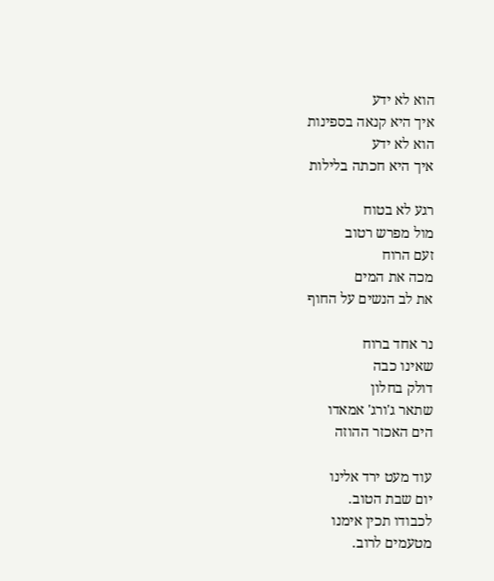הוא לא ידע
איך היא קנאה בספינות
הוא לא ידע
איך היא חכתה בלילות

רגע לא בטוח
מול מפרש רטוב
זעם הרוח
מכה את המים
את לב הנשים על החוף

נר אחד ברוח
שאינו כבה
דולק בחלון
שתאר ג'ורג' אמאדו
הים האכזר ההוזה

עוד מעט ירד אלינו
יום שבת הטוב.
לכבודו תכין אימנו
מטעמים לרוב.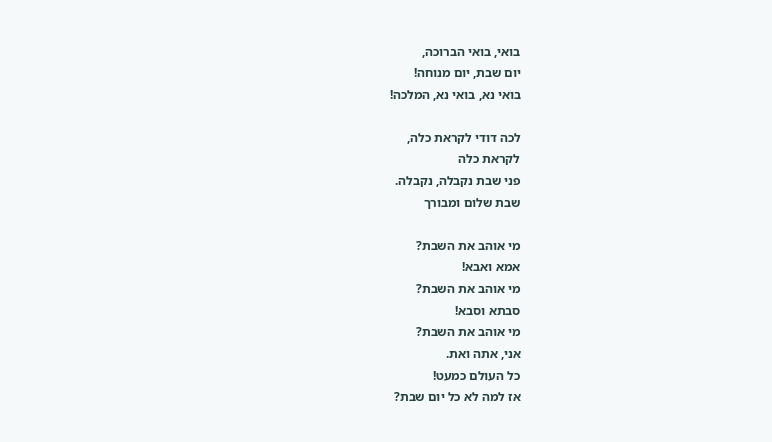בואי, בואי הברוכה,
יום שבת, יום מנוחה!
בואי נא, בואי נא, המלכה!

לכה דודי לקראת כלה,
לקראת כלה
פני שבת נקבלה, נקבלה.
שבת שלום ומבורך

מי אוהב את השבת?
אמא ואבא!
מי אוהב את השבת?
סבתא וסבא!
מי אוהב את השבת?
אני, אתה ואת.
כל העולם כמעט!
אז למה לא כל יום שבת?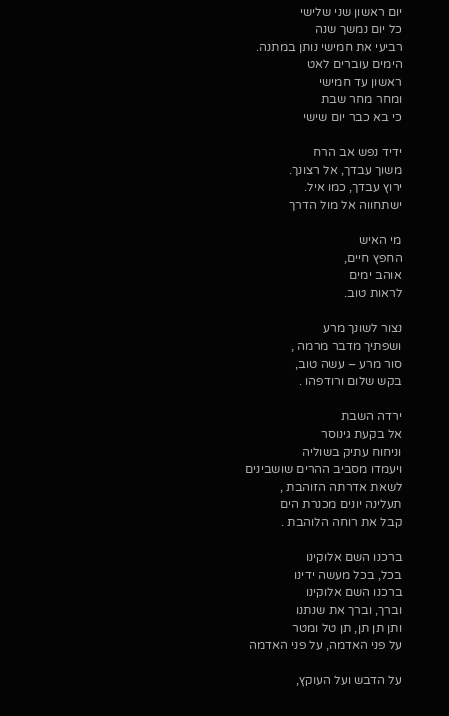יום ראשון שני שלישי
כל יום נמשך שנה
רביעי את חמישי נותן במתנה.
הימים עוברים לאט
ראשון עד חמישי
ומחר מחר שבת
כי בא כבר יום שישי

ידיד נפש אב הרח
משוך עבדך, אל רצונך.
ירוץ עבדך, כמו איל.
ישתחווה אל מול הדרך

מי האיש
החפץ חיים,
אוהב ימים
לראות טוב.

נצור לשונך מרע
ושפתיך מדבר מרמה ,
סור מרע – עשה טוב,
בקש שלום ורודפהו .

ירדה השבת
אל בקעת גינוסר
וניחוח עתיק בשוליה
ויעמדו מסביב ההרים שושבינים
לשאת אדרתה הזוהבת ,
תעלינה יונים מכנרת הים
קבל את רוחה הלוהבת .

ברכנו השם אלוקינו
בכל, בכל מעשה ידינו
ברכנו השם אלוקינו
וברך, וברך את שנתנו
ותן תן תן, תן טל ומטר
על פני האדמה, על פני האדמה

על הדבש ועל העוקץ,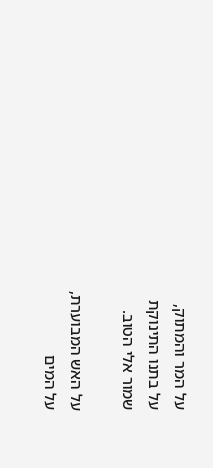על המר והמתוק,
על בתנו התינוקת
שמור אלי הטוב.

על האש המבוערת,
על המים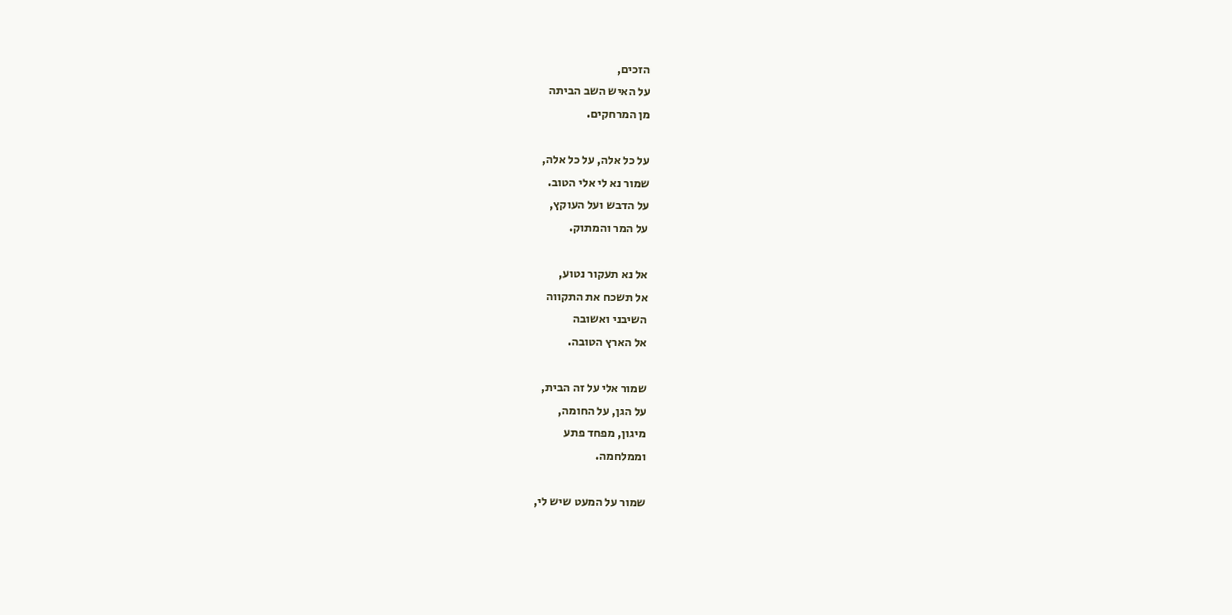הזכים,
על האיש השב הביתה
מן המרחקים.

על כל אלה, על כל אלה,
שמור נא לי אלי הטוב.
על הדבש ועל העוקץ,
על המר והמתוק.

אל נא תעקור נטוע,
אל תשכח את התקווה
השיבני ואשובה
אל הארץ הטובה.

שמור אלי על זה הבית,
על הגן, על החומה,
מיגון, מפחד פתע
וממלחמה.

שמור על המעט שיש לי,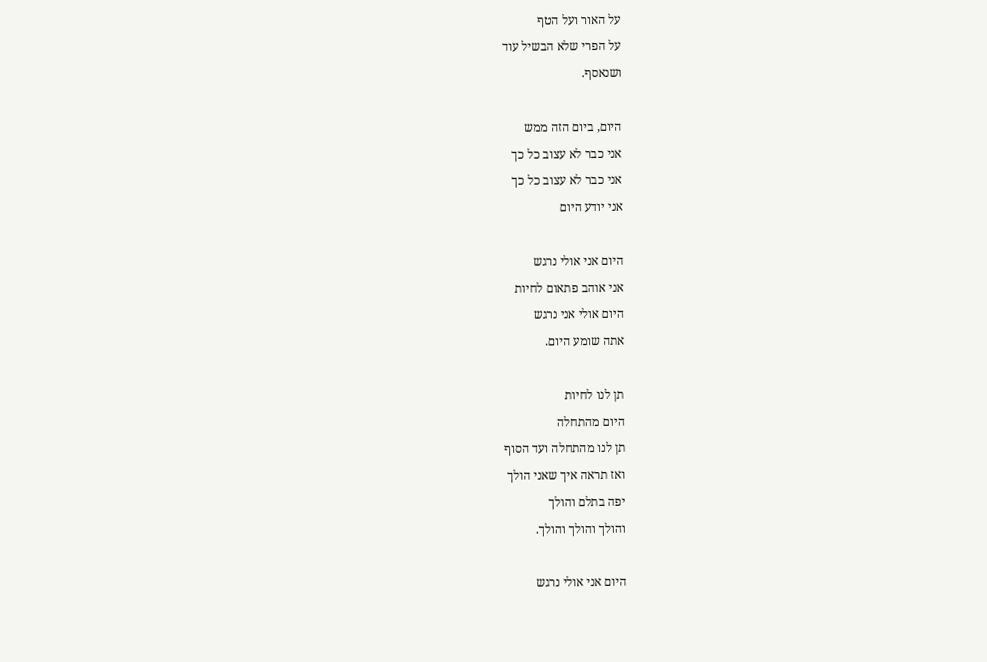על האור ועל הטף
על הפרי שלא הבשיל עוד
ושנאסף.

היום, ביום הזה ממש
אני כבר לא עצוב כל כך
אני כבר לא עצוב כל כך
אני יודע היום

היום אני אולי נרגש
אני אוהב פתאום לחיות
היום אולי אני נרגש
אתה שומע היום.

תן לנו לחיות
היום מהתחלה
תן לנו מהתחלה ועד הסוף
ואז תראה איך שאני הולך
יפה בתלם והולך
והולך והולך והולך.

היום אני אולי נרגש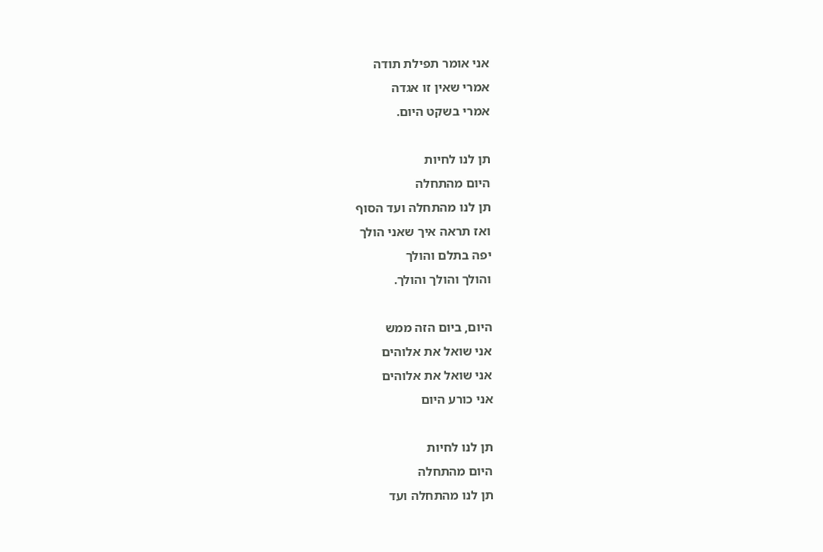אני אומר תפילת תודה
אמרי שאין זו אגדה
אמרי בשקט היום.

תן לנו לחיות
היום מהתחלה
תן לנו מהתחלה ועד הסוף
ואז תראה איך שאני הולך
יפה בתלם והולך
והולך והולך והולך.

היום, ביום הזה ממש
אני שואל את אלוהים
אני שואל את אלוהים
אני כורע היום

תן לנו לחיות
היום מהתחלה
תן לנו מהתחלה ועד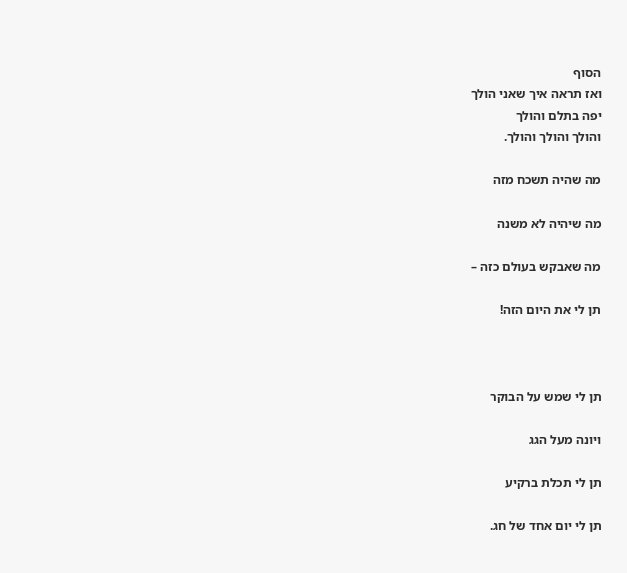הסוף
ואז תראה איך שאני הולך
יפה בתלם והולך
והולך והולך והולך.

מה שהיה תשכח מזה

מה שיהיה לא משנה

מה שאבקש בעולם כזה –

תן לי את היום הזה!



תן לי שמש על הבוקר

ויונה מעל הגג

תן לי תכלת ברקיע

תן לי יום אחד של חג.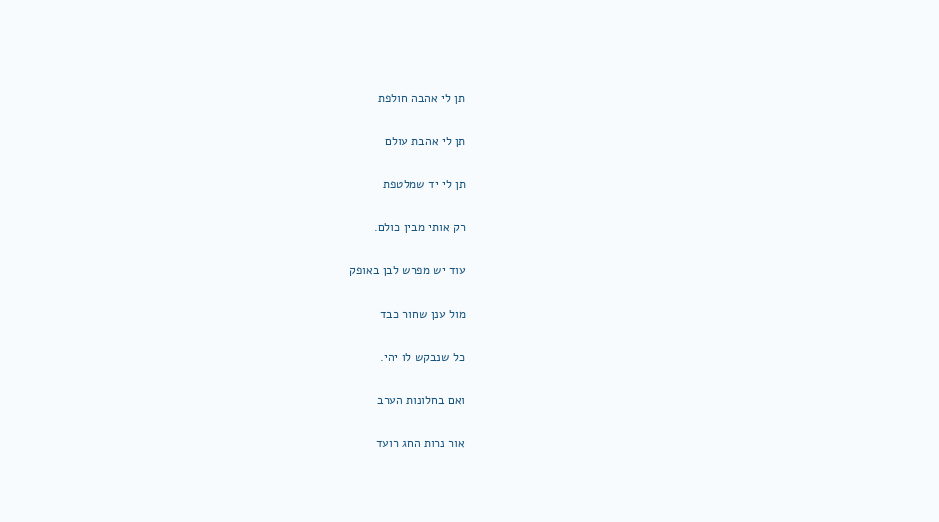תן לי אהבה חולפת

תן לי אהבת עולם

תן לי יד שמלטפת

רק אותי מבין כולם.

עוד יש מפרש לבן באופק

מול ענן שחור כבד

כל שנבקש לו יהי.

ואם בחלונות הערב

אור נרות החג רועד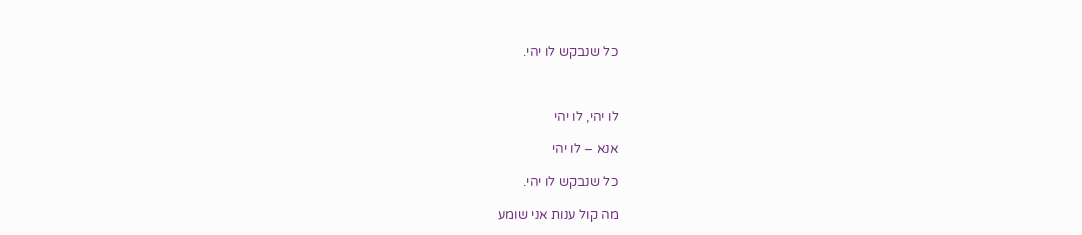כל שנבקש לו יהי.



לו יהי, לו יהי

אנא – לו יהי

כל שנבקש לו יהי.

מה קול ענות אני שומע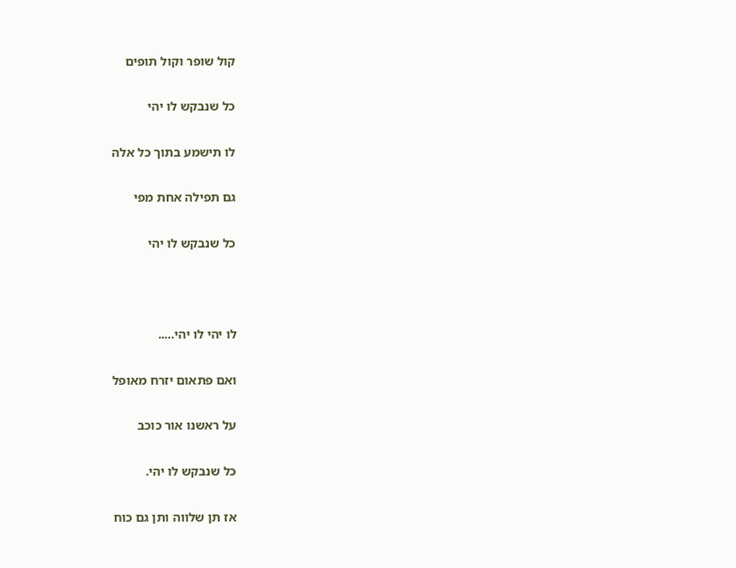קול שופר וקול תופים

כל שנבקש לו יהי

לו תישמע בתוך כל אלה

גם תפילה אחת מפי

כל שנבקש לו יהי



לו יהי לו יהי…..

ואם פתאום יזרח מאופל

על ראשנו אור כוכב

כל שנבקש לו יהי.

אז תן שלווה ותן גם כוח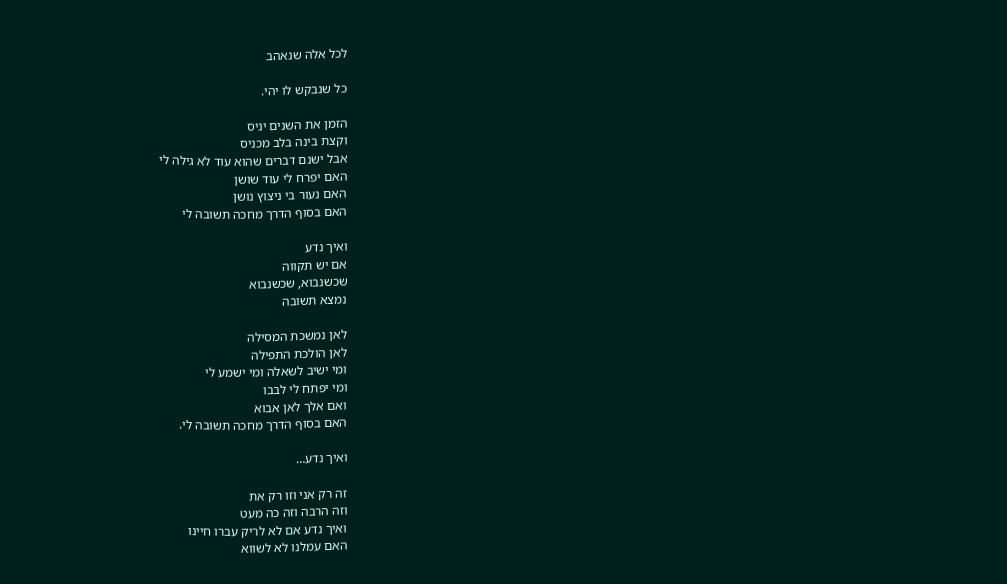לכל אלה שנאהב

כל שנבקש לו יהי.

הזמן את השנים יניס
וקצת בינה בלב מכניס
אבל ישנם דברים שהוא עוד לא גילה לי
האם יפרח לי עוד שושן
האם נעור בי ניצוץ נושן
האם בסוף הדרך מחכה תשובה לי

ואיך נדע
אם יש תקווה
שכשנבוא, שכשנבוא
נמצא תשובה

לאן נמשכת המסילה
לאן הולכת התפילה
ומי ישיב לשאלה ומי ישמע לי
ומי יפתח לי לבבו
ואם אלך לאן אבוא
האם בסוף הדרך מחכה תשובה לי.

ואיך נדע…

זה רק אני וזו רק את
וזה הרבה וזה כה מעט
ואיך נדע אם לא לריק עברו חיינו
האם עמלנו לא לשווא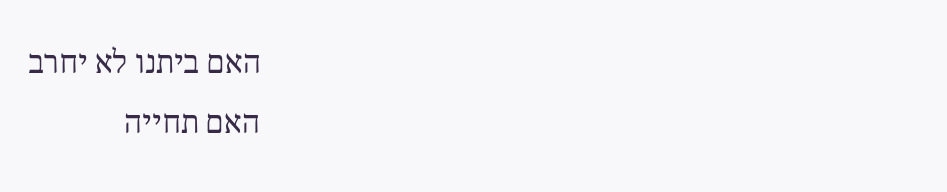האם ביתנו לא יחרב
האם תחייה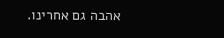אהבה גם אחרינו.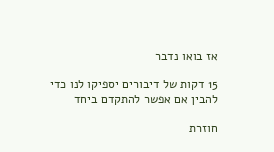אז בואו נדבר

15 דקות של דיבורים יספיקו לנו כדי להבין אם אפשר להתקדם ביחד

חוזרת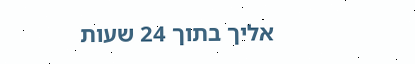אליך בתוך 24 שעות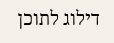דילוג לתוכן